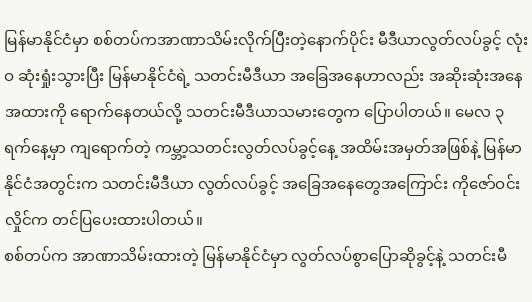မြန်မာနိုင်ငံမှာ စစ်တပ်ကအာဏာသိမ်းလိုက်ပြီးတဲ့နောက်ပိုင်း မီဒီယာလွတ်လပ်ခွင့် လုံးဝ ဆုံးရှုံးသွားပြီး မြန်မာနိုင်ငံရဲ့ သတင်းမီဒီယာ အခြေအနေဟာလည်း အဆိုးဆုံးအနေအထားကို ရောက်နေတယ်လို့ သတင်းမီဒီယာသမားတွေက ပြောပါတယ်။ မေလ ၃ ရက်နေ့မှာ ကျရောက်တဲ့ ကမ္ဘာ့သတင်းလွတ်လပ်ခွင့်နေ့ အထိမ်းအမှတ်အဖြစ်နဲ့ မြန်မာနိုင်ငံအတွင်းက သတင်းမီဒီယာ လွတ်လပ်ခွင့် အခြေအနေတွေအကြောင်း ကိုဇော်ဝင်းလှိုင်က တင်ပြပေးထားပါတယ်။
စစ်တပ်က အာဏာသိမ်းထားတဲ့ မြန်မာနိုင်ငံမှာ လွတ်လပ်စွာပြောဆိုခွင့်နဲ့ သတင်းမီ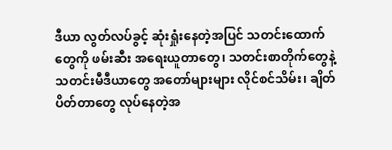ဒီယာ လွတ်လပ်ခွင့် ဆုံးရှုံးနေတဲ့အပြင် သတင်းထောက်တွေကို ဖမ်းဆီး အရေးယူတာတွေ၊ သတင်းစာတိုက်တွေနဲ့ သတင်းမီဒီယာတွေ အတော်များများ လိုင်စင်သိမ်း၊ ချိတ်ပိတ်တာတွေ လုပ်နေတဲ့အ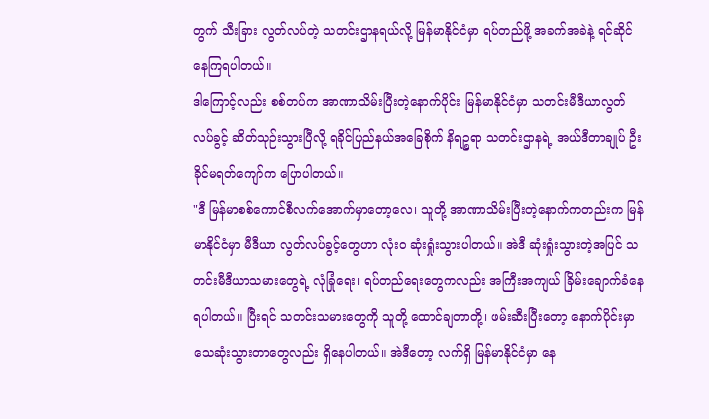တွက် သီးခြား လွတ်လပ်တဲ့ သတင်းဌာနရယ်လို့ မြန်မာနိုင်ငံမှာ ရပ်တည်ဖို့ အခက်အခဲနဲ့ ရင်ဆိုင်နေကြရပါတယ်။
ဒါကြောင့်လည်း စစ်တပ်က အာဏာသိမ်းပြီးတဲ့နောက်ပိုင်း မြန်မာနိုင်ငံမှာ သတင်းမီဒီယာလွတ်လပ်ခွင့် ဆိတ်သုဉ်းသွားပြီလို့ ရခိုင်ပြည်နယ်အခြေစိုက် နိရဉ္စရာ သတင်းဌာနရဲ့ အယ်ဒီတာချုပ် ဦးခိုင်မရတ်ကျော်က ပြောပါတယ်။
"ဒီ မြန်မာစစ်ကောင်စီလက်အောက်မှာတော့လေ၊ သူတို့ အာဏာသိမ်းပြီးတဲ့နောက်ကတည်းက မြန်မာနိုင်ငံမှာ မီဒီယာ လွတ်လပ်ခွင့်တွေဟာ လုံးဝ ဆုံးရှုံးသွားပါတယ်။ အဲဒီ ဆုံးရှုံးသွားတဲ့အပြင် သတင်းမီဒီယာသမားတွေရဲ့ လုံခြုံရေး၊ ရပ်တည်ရေးတွေကလည်း အကြီးအကျယ် ခြိမ်းချောက်ခံနေရပါတယ်။ ပြီးရင် သတင်းသမားတွေကို သူတို့ ထောင်ချတာတို့၊ ဖမ်းဆီးပြီးတော့ နောက်ပိုင်းမှာ သေဆုံးသွားတာတွေလည်း ရှိနေပါတယ်။ အဲဒီတော့ လက်ရှိ မြန်မာနိုင်ငံမှာ နေ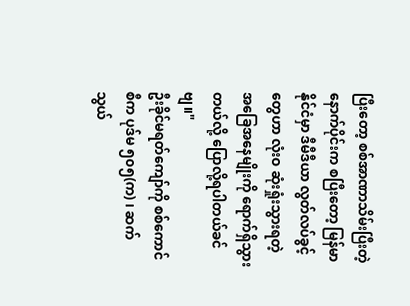ပြီးတော့ စစ်အာဏာသိမ်းပြီးတဲ့နောက်ပိုင်းက စပြီးတော့ မြန်မာနိုင်ငံမှာ ဒီမီဒီယာ လွတ်လပ်ခွင့်တွေဟာ လုံးဝ ဆုံးရှုံးသွားရတဲ့ အခြေအနေမျိုးကို ရောက်ရှိသွားတယ်လို့ ပြောလို့ရပါတယ်ခင်ဗျ။"
ဦးခိုင်မရတ်ကျော်ကို စစ်ကောင်စီက ပုဒ်မ ၅၀၅(က) ၊ ဆက်သွယ်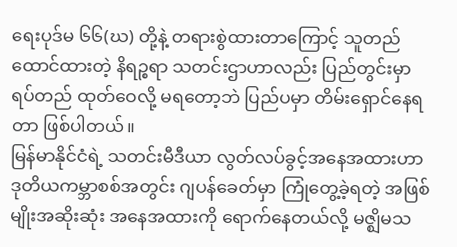ရေးပုဒ်မ ၆၆(ဃ) တို့နဲ့ တရားစွဲထားတာကြောင့် သူတည်ထောင်ထားတဲ့ နိရဉ္စရာ သတင်းဌာဟာလည်း ပြည်တွင်းမှာ ရပ်တည် ထုတ်ဝေလို့ မရတော့ဘဲ ပြည်ပမှာ တိမ်းရှောင်နေရတာ ဖြစ်ပါတယ်။
မြန်မာနိုင်ငံရဲ့ သတင်းမီဒီယာ လွတ်လပ်ခွင့်အနေအထားဟာ ဒုတိယကမ္ဘာစစ်အတွင်း ဂျပန်ခေတ်မှာ ကြုံတွေ့ခဲ့ရတဲ့ အဖြစ်မျိုးအဆိုးဆုံး အနေအထားကို ရောက်နေတယ်လို့ မဇ္ဈိမသ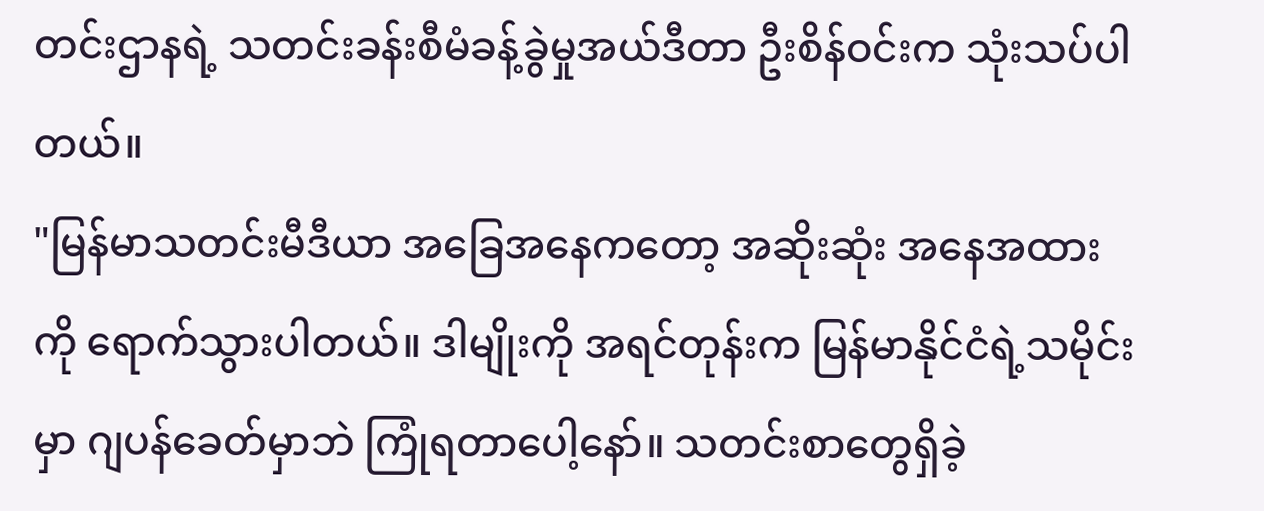တင်းဌာနရဲ့ သတင်းခန်းစီမံခန့်ခွဲမှုအယ်ဒီတာ ဦးစိန်ဝင်းက သုံးသပ်ပါတယ်။
"မြန်မာသတင်းမီဒီယာ အခြေအနေကတော့ အဆိုးဆုံး အနေအထားကို ရောက်သွားပါတယ်။ ဒါမျိုးကို အရင်တုန်းက မြန်မာနိုင်ငံရဲ့သမိုင်းမှာ ဂျပန်ခေတ်မှာဘဲ ကြုံရတာပေါ့နော်။ သတင်းစာတွေရှိခဲ့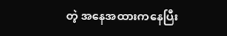တဲ့ အနေအထားကနေပြီး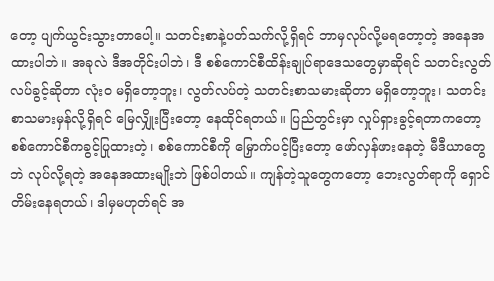တော့ ပျက်ယွင်းသွားတာပေါ့။ သတင်းစာနဲ့ပတ်သက်လို့ရှိရင် ဘာမှလုပ်လို့မရတော့တဲ့ အနေအထားပါဘဲ။ အခုလဲ ဒီအတိုင်းပါဘဲ၊ ဒီ စစ်ကောင်စီထိန်းချုပ်ရာဒေသတွေမှာဆိုရင် သတင်းလွတ်လပ်ခွင့်ဆိုတာ လုံးဝ မရှိတော့ဘူး၊ လွတ်လပ်တဲ့ သတင်းစာသမားဆိုတာ မရှိတော့ဘူး၊ သတင်းစာသမားမှန်လို့ရှိရင် မြေလျှိုးပြီးတော့ နေထိုင်ရတယ်။ ပြည်တွင်းမှာ လှုပ်ရှားခွင့်ရတာကတော့ စစ်ကောင်စီကခွင့်ပြုထားတဲ့၊ စစ်ကောင်စီကို မြှောက်ပင့်ပြီးတော့ ဖော်လှန်ဖားနေတဲ့ မီဒီယာတွေဘဲ လုပ်လို့ရတဲ့ အနေအထားမျိုးဘဲ ဖြစ်ပါတယ်။ ကျန်တဲ့သူတွေကတော့ ဘေးလွတ်ရာကို ရှောင်တိမ်းနေရတယ်၊ ဒါမှမဟုတ်ရင် အ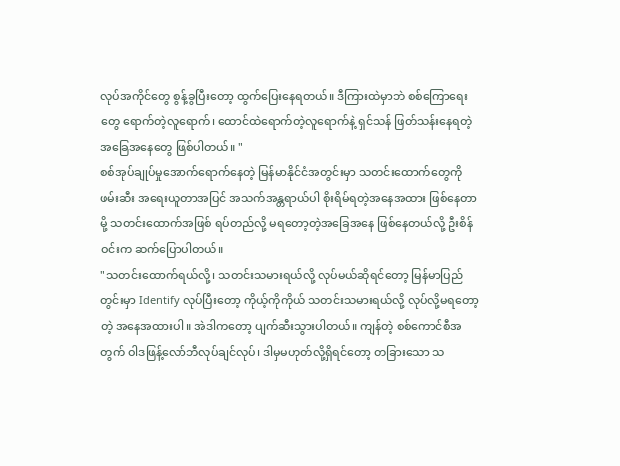လုပ်အကိုင်တွေ စွန့်ခွပြီးတော့ ထွက်ပြေးနေရတယ်။ ဒီကြားထဲမှာဘဲ စစ်ကြောရေးတွေ ရောက်တဲ့လူရောက်၊ ထောင်ထဲရောက်တဲ့လူရောက်နဲ့ ရှင်သန် ဖြတ်သန်းနေရတဲ့ အခြေအနေတွေ ဖြစ်ပါတယ်။ "
စစ်အုပ်ချုပ်မှုအောက်ရောက်နေတဲ့ မြန်မာနိုင်ငံအတွင်းမှာ သတင်းထောက်တွေကို ဖမ်းဆီး အရေးယူတာအပြင် အသက်အန္တရာယ်ပါ စိုးရိမ်ရတဲ့အနေအထား ဖြစ်နေတာမို့ သတင်းထောက်အဖြစ် ရပ်တည်လို့ မရတော့တဲ့အခြေအနေ ဖြစ်နေတယ်လို့ ဦးစိန်ဝင်းက ဆက်ပြောပါတယ်။
"သတင်းထောက်ရယ်လို့၊ သတင်းသမားရယ်လို့ လုပ်မယ်ဆိုရင်တော့ မြန်မာပြည်တွင်းမှာ Identify လုပ်ပြီးတော့ ကိုယ့်ကိုကိုယ် သတင်းသမားရယ်လို့ လုပ်လို့မရတော့တဲ့ အနေအထားပါ။ အဲဒါကတော့ ပျက်ဆီးသွားပါတယ်။ ကျန်တဲ့ စစ်ကောင်စီအတွက် ဝါဒဖြန့်လော်ဘီလုပ်ချင်လုပ်၊ ဒါမှမဟုတ်လို့ရှိရင်တော့ တခြားသော သ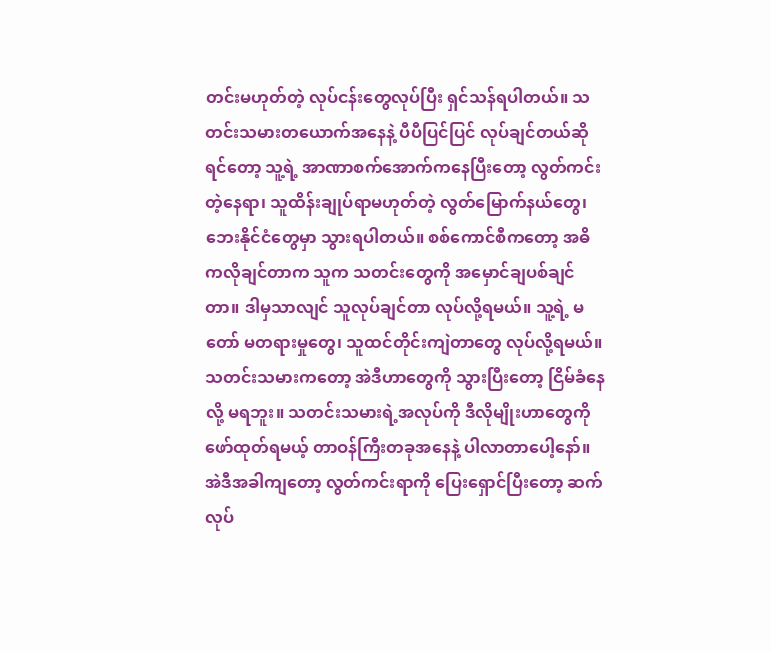တင်းမဟုတ်တဲ့ လုပ်ငန်းတွေလုပ်ပြီး ရှင်သန်ရပါတယ်။ သတင်းသမားတယောက်အနေနဲ့ ပီပီပြင်ပြင် လုပ်ချင်တယ်ဆိုရင်တော့ သူ့ရဲ့ အာဏာစက်အောက်ကနေပြီးတော့ လွတ်ကင်းတဲ့နေရာ၊ သူထိန်းချုပ်ရာမဟုတ်တဲ့ လွတ်မြောက်နယ်တွေ၊ ဘေးနိုင်ငံတွေမှာ သွားရပါတယ်။ စစ်ကောင်စီကတော့ အဓိကလိုချင်တာက သူက သတင်းတွေကို အမှောင်ချပစ်ချင်တာ။ ဒါမှသာလျင် သူလုပ်ချင်တာ လုပ်လို့ရမယ်။ သူ့ရဲ့ မတော် မတရားမှုတွေ၊ သူထင်တိုင်းကျဲတာတွေ လုပ်လို့ရမယ်။ သတင်းသမားကတော့ အဲဒီဟာတွေကို သွားပြီးတော့ ငြိမ်ခံနေလို့ မရဘူး။ သတင်းသမားရဲ့အလုပ်ကို ဒီလိုမျိုးဟာတွေကို ဖော်ထုတ်ရမယ့် တာဝန်ကြီးတခုအနေနဲ့ ပါလာတာပေါ့နော်။ အဲဒီအခါကျတော့ လွတ်ကင်းရာကို ပြေးရှောင်ပြီးတော့ ဆက်လုပ်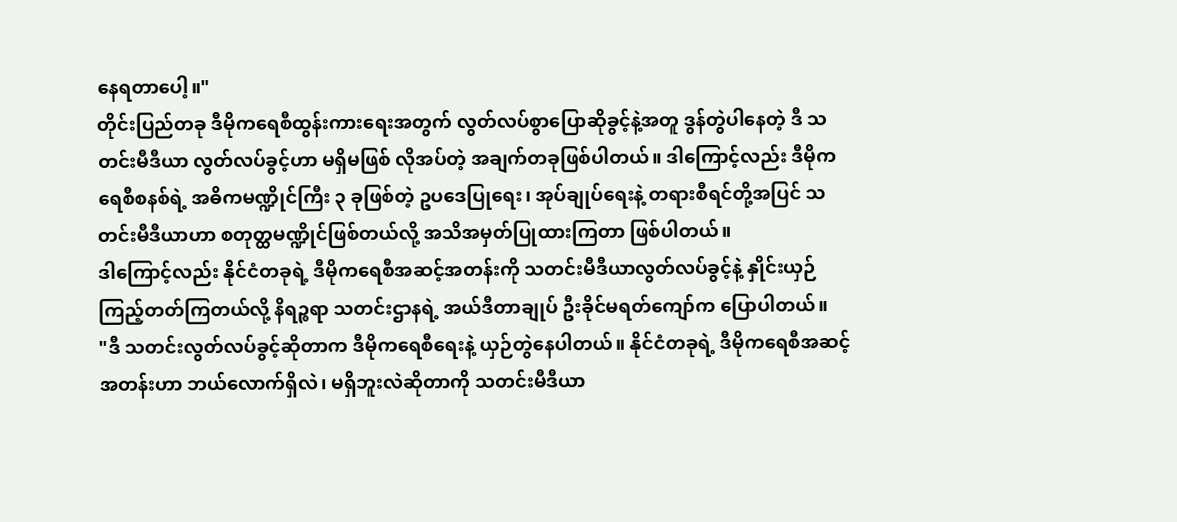နေရတာပေါ့။"
တိုင်းပြည်တခု ဒီမိုကရေစီထွန်းကားရေးအတွက် လွတ်လပ်စွာပြောဆိုခွင့်နဲ့အတူ ဒွန်တွဲပါနေတဲ့ ဒီ သတင်းမီဒီယာ လွတ်လပ်ခွင့်ဟာ မရှိမဖြစ် လိုအပ်တဲ့ အချက်တခုဖြစ်ပါတယ်။ ဒါကြောင့်လည်း ဒီမိုကရေစီစနစ်ရဲ့ အဓိကမဏ္ဍိုင်ကြီး ၃ ခုဖြစ်တဲ့ ဥပဒေပြုရေး၊ အုပ်ချုပ်ရေးနဲ့ တရားစီရင်တို့အပြင် သတင်းမီဒီယာဟာ စတုတ္ထမဏ္ဍိုင်ဖြစ်တယ်လို့ အသိအမှတ်ပြုထားကြတာ ဖြစ်ပါတယ်။
ဒါကြောင့်လည်း နိုင်ငံတခုရဲ့ ဒီမိုကရေစီအဆင့်အတန်းကို သတင်းမီဒီယာလွတ်လပ်ခွင့်နဲ့ နှိုင်းယှဉ်ကြည့်တတ်ကြတယ်လို့ နိရဉ္စရာ သတင်းဌာနရဲ့ အယ်ဒီတာချုပ် ဦးခိုင်မရတ်ကျော်က ပြောပါတယ်။
"ဒီ သတင်းလွတ်လပ်ခွင့်ဆိုတာက ဒီမိုကရေစီရေးနဲ့ ယှဉ်တွဲနေပါတယ်။ နိုင်ငံတခုရဲ့ ဒီမိုကရေစီအဆင့်အတန်းဟာ ဘယ်လောက်ရှိလဲ၊ မရှိဘူးလဲဆိုတာကို သတင်းမီဒီယာ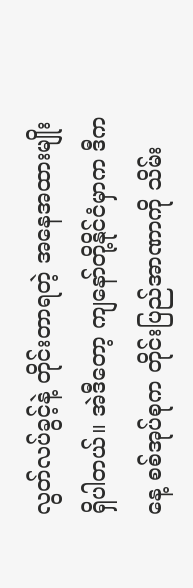လွတ်လပ်ခွင့်နဲ့ တိုင်းတာရတဲ့ အနေအထားမျိုး ရှိပါတယ်။ အဲဒီတော့ ကျနော်တို့နိုင်ငံမှာက ဒီကနေ့ စစ်အုပ်စုက တိုင်းပြည်အာဏာကို သိမ်း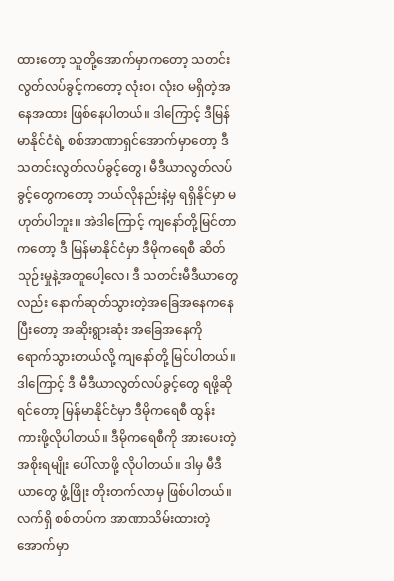ထားတော့ သူတို့အောက်မှာကတော့ သတင်းလွတ်လပ်ခွင့်ကတော့ လုံးဝ၊ လုံးဝ မရှိတဲ့အနေအထား ဖြစ်နေပါတယ်။ ဒါကြောင့် ဒီမြန်မာနိုင်ငံရဲ့ စစ်အာဏာရှင်အောက်မှာတော့ ဒီ သတင်းလွတ်လပ်ခွင့်တွေ၊ မီဒီယာလွတ်လပ်ခွင့်တွေကတော့ ဘယ်လိုနည်းနဲ့မှ ရရှိနိုင်မှာ မဟုတ်ပါဘူး။ အဲဒါကြောင့် ကျနော်တို့မြင်တာကတော့ ဒီ မြန်မာနိုင်ငံမှာ ဒီမိုကရေစီ ဆိတ်သုဉ်းမှုနဲ့အတူပေါ့လေ၊ ဒီ သတင်းမီဒီယာတွေလည်း နောက်ဆုတ်သွားတဲ့အခြေအနေကနေပြီးတော့ အဆိုးရွားဆုံး အခြေအနေကို ရောက်သွားတယ်လို့ ကျနော်တို့ မြင်ပါတယ်။ ဒါကြောင့် ဒီ မီဒီယာလွတ်လပ်ခွင့်တွေ ရဖို့ဆိုရင်တော့ မြန်မာနိုင်ငံမှာ ဒီမိုကရေစီ ထွန်းကားဖို့လိုပါတယ်။ ဒီမိုကရေစီကို အားပေးတဲ့အစိုးရမျိုး ပေါ်လာဖို့ လိုပါတယ်။ ဒါမှ မီဒီယာတွေ ဖွံ့ဖြိုး တိုးတက်လာမှ ဖြစ်ပါတယ်။ လက်ရှိ စစ်တပ်က အာဏာသိမ်းထားတဲ့အောက်မှာ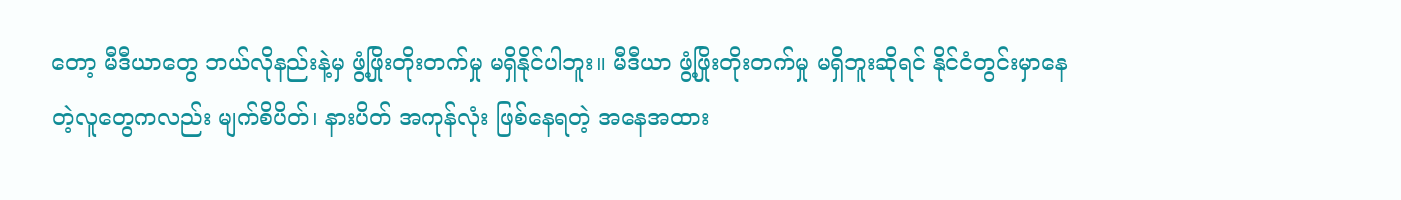တော့ မီဒီယာတွေ ဘယ်လိုနည်းနဲ့မှ ဖွံ့ဖြိုးတိုးတက်မှု မရှိနိုင်ပါဘူး။ မီဒီယာ ဖွံ့ဖြိုးတိုးတက်မှု မရှိဘူးဆိုရင် နိုင်ငံတွင်းမှာနေတဲ့လူတွေကလည်း မျက်စိပိတ်၊ နားပိတ် အကုန်လုံး ဖြစ်နေရတဲ့ အနေအထား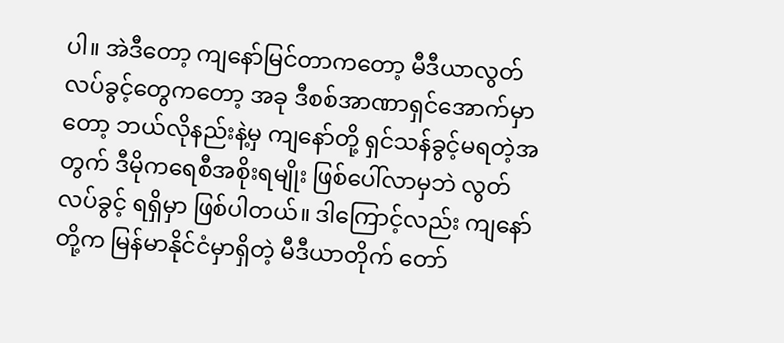ပါ။ အဲဒီတော့ ကျနော်မြင်တာကတော့ မီဒီယာလွတ်လပ်ခွင့်တွေကတော့ အခု ဒီစစ်အာဏာရှင်အောက်မှာတော့ ဘယ်လိုနည်းနဲ့မှ ကျနော်တို့ ရှင်သန်ခွင့်မရတဲ့အတွက် ဒီမိုကရေစီအစိုးရမျိုး ဖြစ်ပေါ်လာမှဘဲ လွတ်လပ်ခွင့် ရရှိမှာ ဖြစ်ပါတယ်။ ဒါကြောင့်လည်း ကျနော်တို့က မြန်မာနိုင်ငံမှာရှိတဲ့ မီဒီယာတိုက် တော်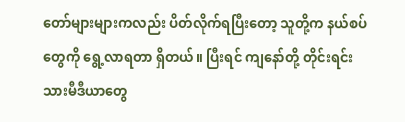တော်များများကလည်း ပိတ်လိုက်ရပြီးတော့ သူတို့က နယ်စပ်တွေကို ရွေ့လာရတာ ရှိတယ်။ ပြီးရင် ကျနော်တို့ တိုင်းရင်းသားမီဒီယာတွေ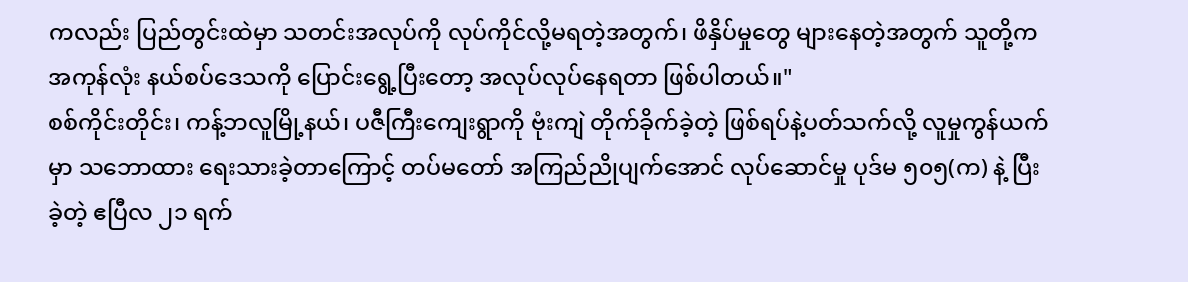ကလည်း ပြည်တွင်းထဲမှာ သတင်းအလုပ်ကို လုပ်ကိုင်လို့မရတဲ့အတွက်၊ ဖိနှိပ်မှုတွေ များနေတဲ့အတွက် သူတို့က အကုန်လုံး နယ်စပ်ဒေသကို ပြောင်းရွေ့ပြီးတော့ အလုပ်လုပ်နေရတာ ဖြစ်ပါတယ်။"
စစ်ကိုင်းတိုင်း၊ ကန့်ဘလူမြို့နယ်၊ ပဇီကြီးကျေးရွာကို ဗုံးကျဲ တိုက်ခိုက်ခဲ့တဲ့ ဖြစ်ရပ်နဲ့ပတ်သက်လို့ လူမှုကွန်ယက်မှာ သဘောထား ရေးသားခဲ့တာကြောင့် တပ်မတော် အကြည်ညိုပျက်အောင် လုပ်ဆောင်မှု ပုဒ်မ ၅၀၅(က) နဲ့ ပြီးခဲ့တဲ့ ဧပြီလ ၂၁ ရက်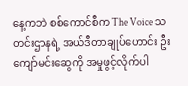နေ့ကဘဲ စစ်ကောင်စီက The Voice သတင်းဌာနရဲ့ အယ်ဒီတာချုပ်ဟောင်း ဦးကျော်မင်းဆွေကို အမှုဖွင့်လိုက်ပါ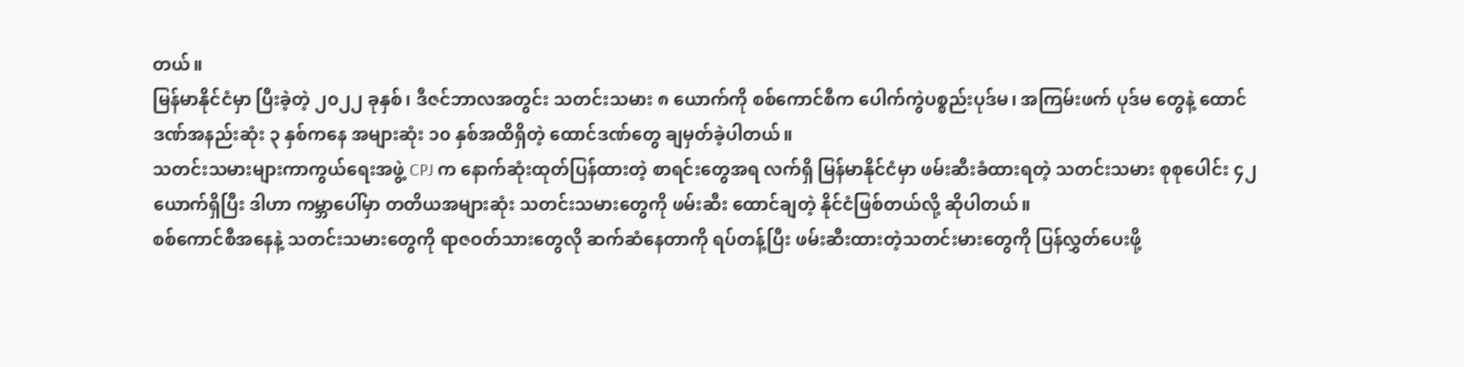တယ်။
မြန်မာနိုင်ငံမှာ ပြီးခဲ့တဲ့ ၂၀၂၂ ခုနှစ်၊ ဒီဇင်ဘာလအတွင်း သတင်းသမား ၈ ယောက်ကို စစ်ကောင်စီက ပေါက်ကွဲပစ္စည်းပုဒ်မ၊ အကြမ်းဖက် ပုဒ်မ တွေနဲ့ ထောင်ဒဏ်အနည်းဆုံး ၃ နှစ်ကနေ အများဆုံး ၁၀ နှစ်အထိရှိတဲ့ ထောင်ဒဏ်တွေ ချမှတ်ခဲ့ပါတယ်။
သတင်းသမားများကာကွယ်ရေးအဖွဲ့ CPJ က နောက်ဆုံးထုတ်ပြန်ထားတဲ့ စာရင်းတွေအရ လက်ရှိ မြန်မာနိုင်ငံမှာ ဖမ်းဆီးခံထားရတဲ့ သတင်းသမား စုစုပေါင်း ၄၂ ယောက်ရှိပြီး ဒါဟာ ကမ္ဘာပေါ်မှာ တတိယအများဆုံး သတင်းသမားတွေကို ဖမ်းဆီး ထောင်ချတဲ့ နိုင်ငံဖြစ်တယ်လို့ ဆိုပါတယ်။
စစ်ကောင်စီအနေနဲ့ သတင်းသမားတွေကို ရာဇဝတ်သားတွေလို ဆက်ဆံနေတာကို ရပ်တန့်ပြီး ဖမ်းဆီးထားတဲ့သတင်းမားတွေကို ပြန်လွှတ်ပေးဖို့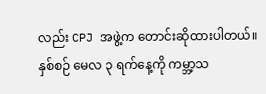လည်း CPJ အဖွဲ့က တောင်းဆိုထားပါတယ်။
နှစ်စဉ် မေလ ၃ ရက်နေ့ကို ကမ္ဘာ့သ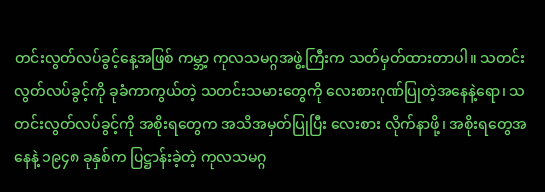တင်းလွတ်လပ်ခွင့်နေ့အဖြစ် ကမ္ဘာ့ ကုလသမဂ္ဂအဖွဲ့ကြီးက သတ်မှတ်ထားတာပါ။ သတင်းလွတ်လပ်ခွင့်ကို ခုခံကာကွယ်တဲ့ သတင်းသမားတွေကို လေးစားဂုဏ်ပြုတဲ့အနေနဲ့ရော၊ သတင်းလွတ်လပ်ခွင့်ကို အစိုးရတွေက အသိအမှတ်ပြုပြီး လေးစား လိုက်နာဖို့၊ အစိုးရတွေအနေနဲ့ ၁၉၄၈ ခုနှစ်က ပြဋ္ဌာန်းခဲ့တဲ့ ကုလသမဂ္ဂ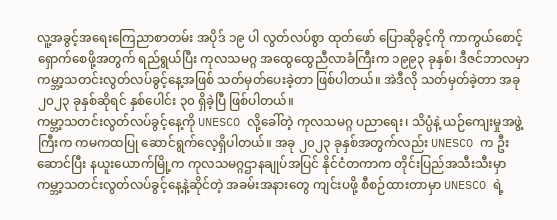လူ့အခွင့်အရေးကြေညာစာတမ်း အပိုဒ် ၁၉ ပါ လွတ်လပ်စွာ ထုတ်ဖော် ပြောဆိုခွင့်ကို ကာကွယ်စောင့်ရှောက်စေဖို့အတွက် ရည်ရွယ်ပြီး ကုလသမဂ္ဂ အထွေထွေညီလာခံကြီးက ၁၉၉၃ ခုနှစ်၊ ဒီဇင်ဘာလမှာ ကမ္ဘာ့သတင်းလွတ်လပ်ခွင့်နေ့အဖြစ် သတ်မှတ်ပေးခဲ့တာ ဖြစ်ပါတယ်။ အဲဒီလို သတ်မှတ်ခဲ့တာ အခု ၂၀၂၃ ခုနှစ်ဆိုရင် နှစ်ပေါင်း ၃၀ ရှိခဲ့ပြီ ဖြစ်ပါတယ်။
ကမ္ဘာ့သတင်းလွတ်လပ်ခွင့်နေ့ကို UNESCO လို့ခေါ်တဲ့ ကုလသမဂ္ဂ ပညာရေး၊ သိပ္ပံနဲ့ ယဉ်ကျေးမှုအဖွဲ့ကြီးက ကမကထပြု ဆောင်ရွက်လေ့ရှိပါတယ်။ အခု ၂၀၂၃ ခုနှစ်အတွက်လည်း UNESCO က ဦးဆောင်ပြီး နယူးယောက်မြို့က ကုလသမဂ္ဂဌာနချုပ်အပြင် နိုင်ငံတကာက တိုင်းပြည်အသီးသီးမှာ ကမ္ဘာ့သတင်းလွတ်လပ်ခွင့်နေ့နဲ့ဆိုင်တဲ့ အခမ်းအနားတွေ ကျင်းပဖို့ စီစဉ်ထားတာမှာ UNESCO ရဲ့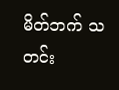မိတ်ဘက် သတင်း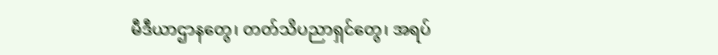မီဒီယာဌာနတွေ၊ တတ်သိပညာရှင်တွေ၊ အရပ်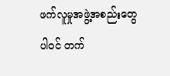ဖက်လူမှုအဖွဲ့အစည်းတွေ ပါဝင် တက်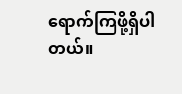ရောက်ကြဖို့ရှိပါတယ်။